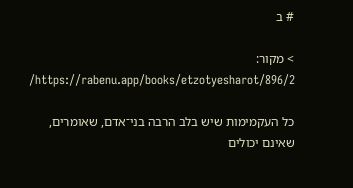# ב

> מקור: https://rabenu.app/books/etzotyesharot/896/2/

כל העקמימות שיש בלב הרבה בני־אדם, שאומרים, שאינם יכולים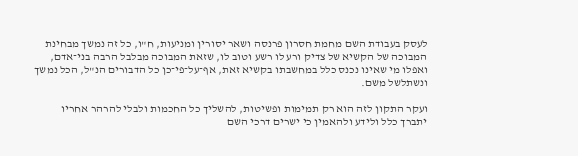לעסק בעבודת השם מחמת חסרון פרנסה ושאר יסורין ומניעות, ח"ו, כל זה נמשך מבחינת המבוכה של הקשיא של צדיק ורע לו רשע וטוב לו, שזאת המבוכה מבלבל הרבה בני־אדם, ואפלו מי שאינו נכנס כלל במחשבתו בקשיא זאת, אף־על־פי־כן כל הדבורים הנ"ל, הכל נמשך ונשתלשל משם.

ועקר התקון לזה הוא רק תמימות ופשיטות, להשליך כל החכמות ולבלי להרהר אחריו יתברך כלל ולידע ולהאמין כי ישרים דרכי השם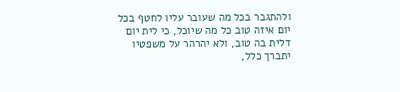ולהתגבר בכל מה שעובר עליו לחטף בכל יום איזה טוב כל מה שיוכל, כי לית יום דלית בה טוב, ולא יהרהר על משפטיו יתברך כלל,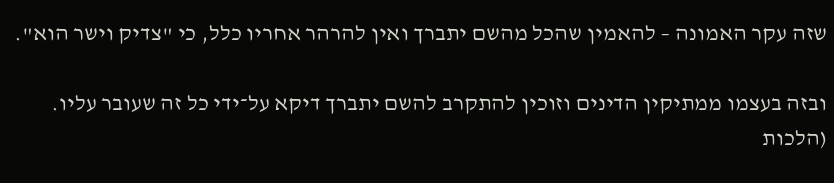שזה עקר האמונה – להאמין שהכל מהשם יתברך ואין להרהר אחריו כלל, כי "צדיק וישר הוא".

ובזה בעצמו ממתיקין הדינים וזוכין להתקרב להשם יתברך דיקא על־ידי כל זה שעובר עליו. (הלכות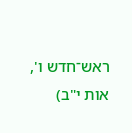ראש־חדש ו', אות י"ב)